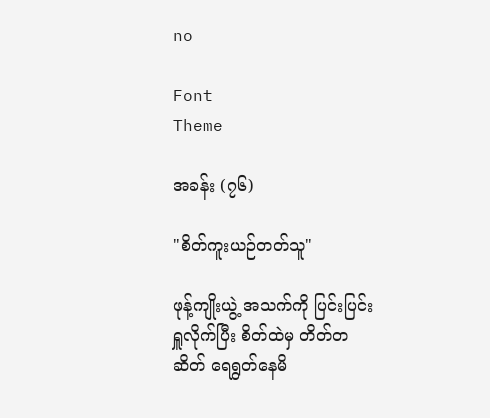no

Font
Theme

အခန်း (၇၆)

"စိတ်ကူးယဉ်တတ်သူ"

ဖုန့်ကျိုးယွဲ့ အသက်ကို ပြင်းပြင်းရှူလိုက်ပြီး စိတ်ထဲမှ တိတ်တဆိတ် ရေရွတ်နေမိ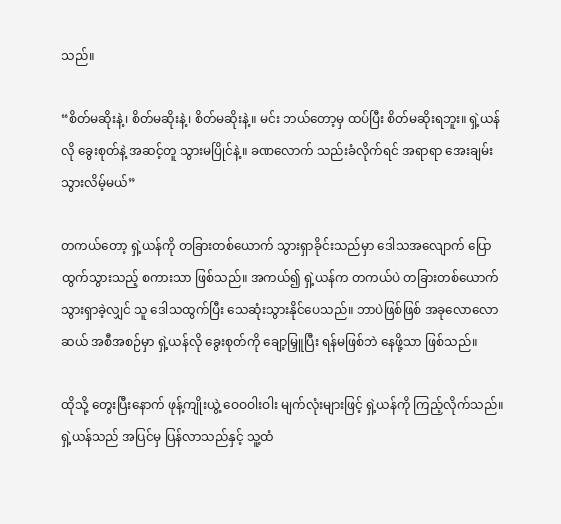သည်။

“စိတ်မဆိုးနဲ့၊ စိတ်မဆိုးနဲ့၊ စိတ်မဆိုးနဲ့။ မင်း ဘယ်တော့မှ ထပ်ပြီး စိတ်မဆိုးရဘူး။ ရှဲ့ယန်လို ခွေးစုတ်နဲ့ အဆင့်တူ သွားမပြိုင်နဲ့။ ခဏလောက် သည်းခံလိုက်ရင် အရာရာ အေးချမ်းသွားလိမ့်မယ်”

တကယ်တော့ ရှဲ့ယန်ကို တခြားတစ်ယောက် သွားရှာခိုင်းသည်မှာ ဒေါသအလျောက် ပြောထွက်သွားသည့် စကားသာ ဖြစ်သည်။ အကယ်၍ ရှဲ့ယန်က တကယ်ပဲ တခြားတစ်ယောက် သွားရှာခဲ့လျှင် သူ ဒေါသထွက်ပြီး သေဆုံးသွားနိုင်ပေသည်။ ဘာပဲဖြစ်ဖြစ် အခုလောလောဆယ် အစီအစဉ်မှာ ရှဲ့ယန်လို ခွေးစုတ်ကို ချော့မြှူပြီး ရန်မဖြစ်ဘဲ နေဖို့သာ ဖြစ်သည်။

ထိုသို့ တွေးပြီးနောက် ဖုန့်ကျိုးယွဲ့ ဝေဝဝါးဝါး မျက်လုံးများဖြင့် ရှဲ့ယန်ကို ကြည့်လိုက်သည်။ ရှဲ့ယန်သည် အပြင်မှ ပြန်လာသည်နှင့် သူ့ထံ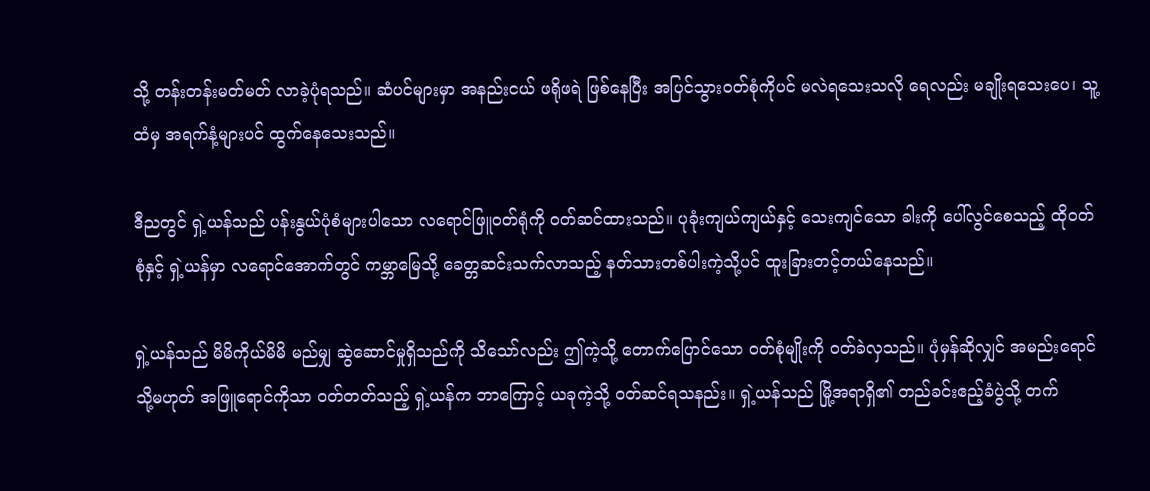သို့ တန်းတန်းမတ်မတ် လာခဲ့ပုံရသည်။ ဆံပင်များမှာ အနည်းငယ် ဖရိုဖရဲ ဖြစ်နေပြီး အပြင်သွားဝတ်စုံကိုပင် မလဲရသေးသလို ရေလည်း မချိုးရသေးပေ၊ သူ့ထံမှ အရက်နံ့များပင် ထွက်နေသေးသည်။

ဒီညတွင် ရှဲ့ယန်သည် ပန်းနွယ်ပုံစံများပါသော လရောင်ဖြူဝတ်ရုံကို ဝတ်ဆင်ထားသည်။ ပုခုံးကျယ်ကျယ်နှင့် သေးကျင်သော ခါးကို ပေါ်လွင်စေသည့် ထိုဝတ်စုံနှင့် ရှဲ့ယန်မှာ လရောင်အောက်တွင် ကမ္ဘာမြေသို့ ခေတ္တဆင်းသက်လာသည့် နတ်သားတစ်ပါးကဲ့သို့ပင် ထူးခြားတင့်တယ်နေသည်။

ရှဲ့ယန်သည် မိမိကိုယ်မိမိ မည်မျှ ဆွဲဆောင်မှုရှိသည်ကို သိသော်လည်း ဤကဲ့သို့ တောက်ပြောင်သော ဝတ်စုံမျိုးကို ဝတ်ခဲလှသည်။ ပုံမှန်ဆိုလျှင် အမည်းရောင် သို့မဟုတ် အဖြူရောင်ကိုသာ ဝတ်တတ်သည့် ရှဲ့ယန်က ဘာကြောင့် ယခုကဲ့သို့ ဝတ်ဆင်ရသနည်း။ ရှဲ့ယန်သည် မြို့အရာရှိ၏ တည်ခင်းဧည့်ခံပွဲသို့ တက်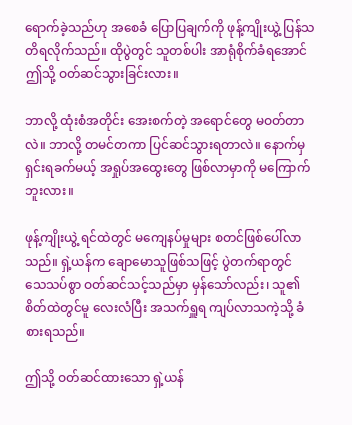ရောက်ခဲ့သည်ဟု အစေခံ ပြောပြချက်ကို ဖုန့်ကျိုးယွဲ့ ပြန်သတိရလိုက်သည်။ ထိုပွဲတွင် သူတစ်ပါး အာရုံစိုက်ခံရအောင် ဤသို့ ဝတ်ဆင်သွားခြင်းလား။

ဘာလို့ ထုံးစံအတိုင်း အေးစက်တဲ့ အရောင်တွေ မဝတ်တာလဲ။ ဘာလို့ တမင်တကာ ပြင်ဆင်သွားရတာလဲ။ နောက်မှ ရှင်းရခက်မယ့် အရှုပ်အထွေးတွေ ဖြစ်လာမှာကို မကြောက်ဘူးလား။

ဖုန့်ကျိုးယွဲ့ ရင်ထဲတွင် မကျေနပ်မှုများ စတင်ဖြစ်ပေါ်လာသည်။ ရှဲ့ယန်က ချောမောသူဖြစ်သဖြင့် ပွဲတက်ရာတွင် သေသပ်စွာ ဝတ်ဆင်သင့်သည်မှာ မှန်သော်လည်း၊ သူ၏ စိတ်ထဲတွင်မူ လေးလံပြီး အသက်ရှူရ ကျပ်လာသကဲ့သို့ ခံစားရသည်။

ဤသို့ ဝတ်ဆင်ထားသော ရှဲ့ယန်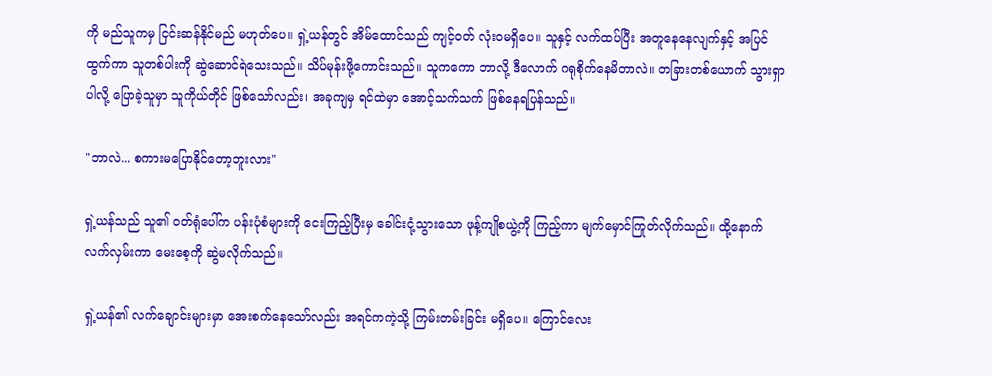ကို မည်သူကမှ ငြင်းဆန်နိုင်မည် မဟုတ်ပေ။ ရှဲ့ယန်တွင် အိမ်ထောင်သည် ကျင့်ဝတ် လုံးဝမရှိပေ။ သူနှင့် လက်ထပ်ပြီး အတူနေနေလျက်နှင့် အပြင်ထွက်ကာ သူတစ်ပါးကို ဆွဲဆောင်ရဲသေးသည်။ သိပ်မုန်းဖို့ကောင်းသည်။ သူကကော ဘာလို့ ဒီလောက် ဂရုစိုက်နေမိတာလဲ။ တခြားတစ်ယောက် သွားရှာပါလို့ ပြောခဲ့သူမှာ သူကိုယ်တိုင် ဖြစ်သော်လည်း၊ အခုကျမှ ရင်ထဲမှာ အောင့်သက်သက် ဖြစ်နေရပြန်သည်။

"ဘာလဲ... စကားမပြောနိုင်တော့ဘူးလား"

ရှဲ့ယန်သည် သူ၏ ဝတ်ရုံပေါ်က ပန်းပုံစံများကို ငေးကြည့်ပြီးမှ ခေါင်းငုံ့သွားသော ဖုန့်ကျိုစယွဲ့ကို ကြည့်ကာ မျက်မှောင်ကြုတ်လိုက်သည်။ ထို့နောက် လက်လှမ်းကာ မေးစေ့ကို ဆွဲမလိုက်သည်။

ရှဲ့ယန်၏ လက်ချောင်းများမှာ အေးစက်နေသော်လည်း အရင်ကကဲ့သို့ ကြမ်းတမ်းခြင်း မရှိပေ။ ကြောင်လေး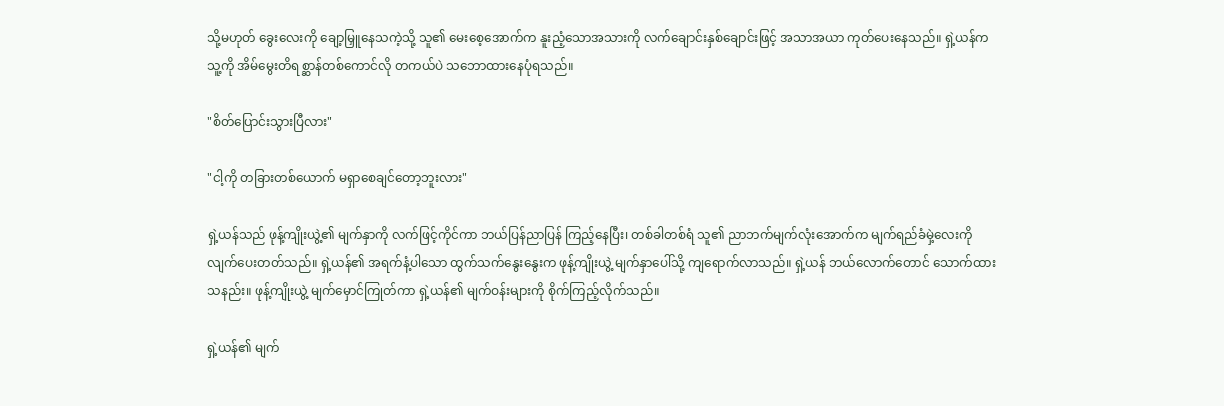သို့မဟုတ် ခွေးလေးကို ချော့မြှူနေသကဲ့သို့ သူ၏ မေးစေ့အောက်က နူးညံ့သောအသားကို လက်ချောင်းနှစ်ချောင်းဖြင့် အသာအယာ ကုတ်ပေးနေသည်။ ရှဲ့ယန်က သူ့ကို အိမ်မွေးတိရစ္ဆာန်တစ်ကောင်လို တကယ်ပဲ သဘောထားနေပုံရသည်။

"စိတ်ပြောင်းသွားပြီလား"

"ငါ့ကို တခြားတစ်ယောက် မရှာစေချင်တော့ဘူးလား"

ရှဲ့ယန်သည် ဖုန့်ကျိုးယွဲ့၏ မျက်နှာကို လက်ဖြင့်ကိုင်ကာ ဘယ်ပြန်ညာပြန် ကြည့်နေပြီး၊ တစ်ခါတစ်ရံ သူ၏ ညာဘက်မျက်လုံးအောက်က မျက်ရည်ခံမှဲ့လေးကို လျက်ပေးတတ်သည်။ ရှဲ့ယန်၏ အရက်နံ့ပါသော ထွက်သက်နွေးနွေးက ဖုန့်ကျိုးယွဲ့ မျက်နှာပေါ်သို့ ကျရောက်လာသည်။ ရှဲ့ယန် ဘယ်လောက်တောင် သောက်ထားသနည်း။ ဖုန့်ကျိုးယွဲ့ မျက်မှောင်ကြုတ်ကာ ရှဲ့ယန်၏ မျက်ဝန်းများကို စိုက်ကြည့်လိုက်သည်။

ရှဲ့ယန်၏ မျက်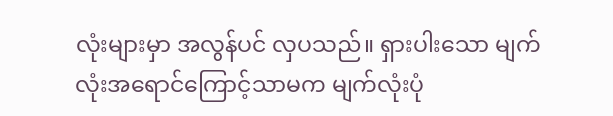လုံးများမှာ အလွန်ပင် လှပသည်။ ရှားပါးသော မျက်လုံးအရောင်ကြောင့်သာမက မျက်လုံးပုံ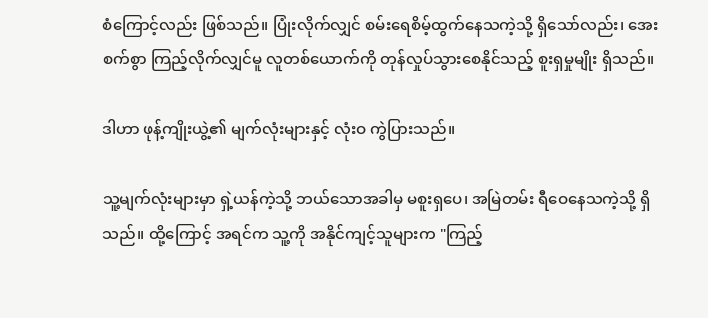စံကြောင့်လည်း ဖြစ်သည်။ ပြုံးလိုက်လျှင် စမ်းရေစိမ့်ထွက်နေသကဲ့သို့ ရှိသော်လည်း၊ အေးစက်စွာ ကြည့်လိုက်လျှင်မူ လူတစ်ယောက်ကို တုန်လှုပ်သွားစေနိုင်သည့် စူးရှမှုမျိုး ရှိသည်။

ဒါဟာ ဖုန့်ကျိုးယွဲ့၏ မျက်လုံးများနှင့် လုံးဝ ကွဲပြားသည်။

သူ့မျက်လုံးများမှာ ရှဲ့ယန်ကဲ့သို့ ဘယ်သောအခါမှ မစူးရှပေ၊ အမြဲတမ်း ရီဝေနေသကဲ့သို့ ရှိသည်။ ထို့ကြောင့် အရင်က သူ့ကို အနိုင်ကျင့်သူများက "ကြည့်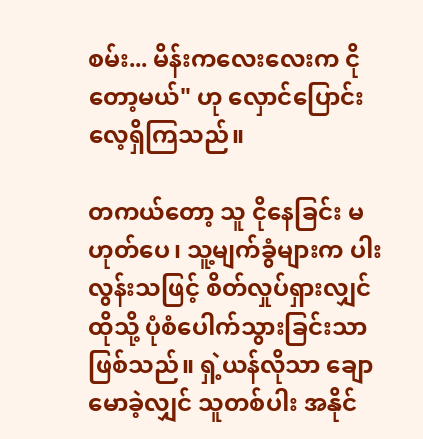စမ်း... မိန်းကလေးလေးက ငိုတော့မယ်" ဟု လှောင်ပြောင်းလေ့ရှိကြသည်။

တကယ်တော့ သူ ငိုနေခြင်း မဟုတ်ပေ၊ သူ့မျက်ခွံများက ပါးလွန်းသဖြင့် စိတ်လှုပ်ရှားလျှင် ထိုသို့ ပုံစံပေါက်သွားခြင်းသာ ဖြစ်သည်။ ရှဲ့ယန်လိုသာ ချောမောခဲ့လျှင် သူတစ်ပါး အနိုင်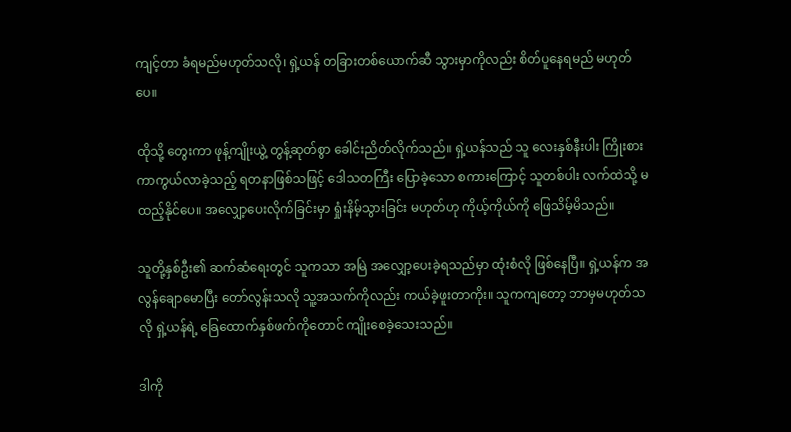ကျင့်တာ ခံရမည်မဟုတ်သလို၊ ရှဲ့ယန် တခြားတစ်ယောက်ဆီ သွားမှာကိုလည်း စိတ်ပူနေရမည် မဟုတ်ပေ။

ထိုသို့ တွေးကာ ဖုန့်ကျိုးယွဲ့ တွန့်ဆုတ်စွာ ခေါင်းညိတ်လိုက်သည်။ ရှဲ့ယန်သည် သူ လေးနှစ်နီးပါး ကြိုးစားကာကွယ်လာခဲ့သည့် ရတနာဖြစ်သဖြင့် ဒေါသတကြီး ပြောခဲ့သော စကားကြောင့် သူတစ်ပါး လက်ထဲသို့ မထည့်နိုင်ပေ။ အလျှော့ပေးလိုက်ခြင်းမှာ ရှုံးနိမ့်သွားခြင်း မဟုတ်ဟု ကိုယ့်ကိုယ်ကို ဖြေသိမ့်မိသည်။

သူတို့နှစ်ဦး၏ ဆက်ဆံရေးတွင် သူကသာ အမြဲ အလျှော့ပေးခဲ့ရသည်မှာ ထုံးစံလို ဖြစ်နေပြီ။ ရှဲ့ယန်က အလွန်ချောမောပြီး တော်လွန်းသလို သူ့အသက်ကိုလည်း ကယ်ခဲ့ဖူးတာကိုး။ သူကကျတော့ ဘာမှမဟုတ်သလို ရှဲ့ယန်ရဲ့ ခြေထောက်နှစ်ဖက်ကိုတောင် ကျိုးစေခဲ့သေးသည်။

ဒါကို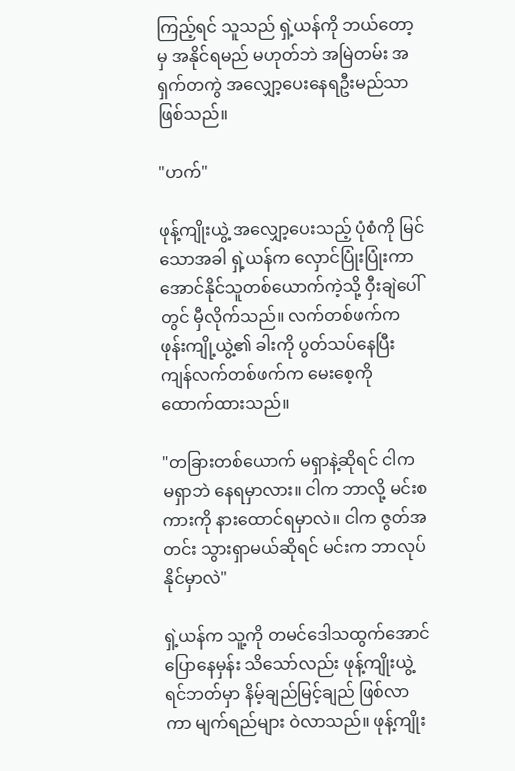ကြည့်ရင် သူသည် ရှဲ့ယန်ကို ဘယ်တော့မှ အနိုင်ရမည် မဟုတ်ဘဲ အမြဲတမ်း အရှက်တကွဲ အလျှော့ပေးနေရဦးမည်သာ ဖြစ်သည်။

"ဟက်"

ဖုန့်ကျိုးယွဲ့ အလျှော့ပေးသည့် ပုံစံကို မြင်သောအခါ ရှဲ့ယန်က လှောင်ပြုံးပြုံးကာ အောင်နိုင်သူတစ်ယောက်ကဲ့သို့ ဝှီးချဲပေါ်တွင် မှီလိုက်သည်။ လက်တစ်ဖက်က ဖုန်းကျို့ယွဲ့၏ ခါးကို ပွတ်သပ်နေပြီး ကျန်လက်တစ်ဖက်က မေးစေ့ကို ထောက်ထားသည်။

"တခြားတစ်ယောက် မရှာနဲ့ဆိုရင် ငါက မရှာဘဲ နေရမှာလား။ ငါက ဘာလို့ မင်းစကားကို နားထောင်ရမှာလဲ။ ငါက ဇွတ်အတင်း သွားရှာမယ်ဆိုရင် မင်းက ဘာလုပ်နိုင်မှာလဲ"

ရှဲ့ယန်က သူ့ကို တမင်ဒေါသထွက်အောင် ပြောနေမှန်း သိသော်လည်း ဖုန့်ကျိုးယွဲ့ ရင်ဘတ်မှာ နိမ့်ချည်မြင့်ချည် ဖြစ်လာကာ မျက်ရည်များ ဝဲလာသည်။ ဖုန့်ကျိုး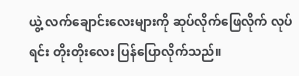ယွဲ့ လက်ချောင်းလေးများကို ဆုပ်လိုက်ဖြေလိုက် လုပ်ရင်း တိုးတိုးလေး ပြန်ပြောလိုက်သည်။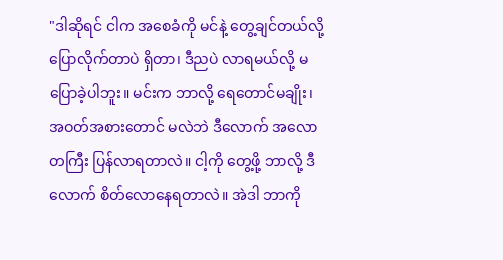"ဒါဆိုရင် ငါက အစေခံကို မင်နဲ့ တွေ့ချင်တယ်လို့ ပြောလိုက်တာပဲ ရှိတာ၊ ဒီညပဲ လာရမယ်လို့ မပြောခဲ့ပါဘူး။ မင်းက ဘာလို့ ရေတောင်မချိုး၊ အဝတ်အစားတောင် မလဲဘဲ ဒီလောက် အလောတကြီး ပြန်လာရတာလဲ။ ငါ့ကို တွေ့ဖို့ ဘာလို့ ဒီလောက် စိတ်လောနေရတာလဲ။ အဲဒါ ဘာကို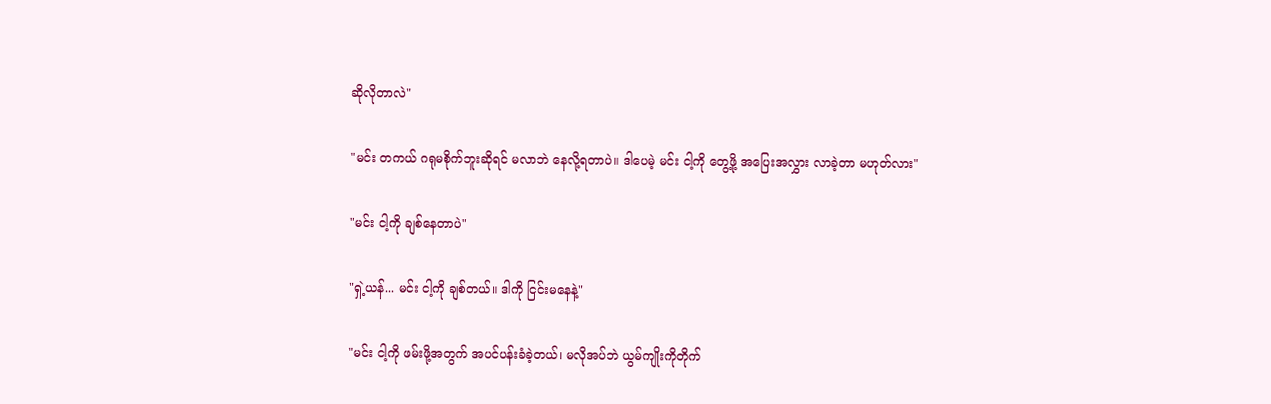ဆိုလိုတာလဲ"

"မင်း တကယ် ဂရုမစိုက်ဘူးဆိုရင် မလာဘဲ နေလို့ရတာပဲ။ ဒါပေမဲ့ မင်း ငါ့ကို တွေ့ဖို့ အပြေးအလွှား လာခဲ့တာ မဟုတ်လား"

"မင်း ငါ့ကို ချစ်နေတာပဲ"

"ရှဲ့ယန်... မင်း ငါ့ကို ချစ်တယ်။ ဒါကို ငြင်းမနေနဲ့"

"မင်း ငါ့ကို ဖမ်းဖို့အတွက် အပင်ပန်းခံခဲ့တယ်၊ မလိုအပ်ဘဲ ယွမ်ကျိုးကိုတိုက်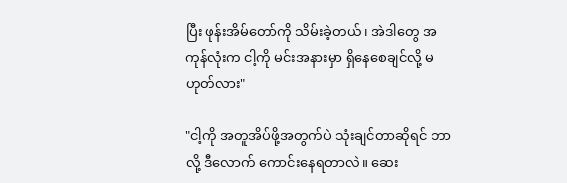ပြီး ဖုန်းအိမ်တော်ကို သိမ်းခဲ့တယ်၊ အဲဒါတွေ အကုန်လုံးက ငါ့ကို မင်းအနားမှာ ရှိနေစေချင်လို့ မဟုတ်လား"

"ငါ့ကို အတူအိပ်ဖို့အတွက်ပဲ သုံးချင်တာဆိုရင် ဘာလို့ ဒီလောက် ကောင်းနေရတာလဲ။ ဆေး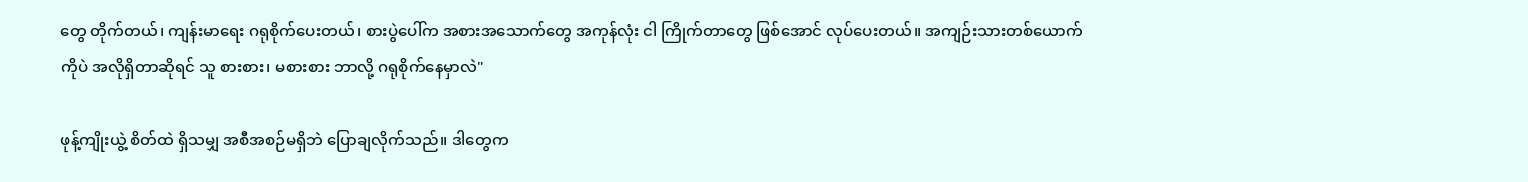တွေ တိုက်တယ်၊ ကျန်းမာရေး ဂရုစိုက်ပေးတယ်၊ စားပွဲပေါ်က အစားအသောက်တွေ အကုန်လုံး ငါ ကြိုက်တာတွေ ဖြစ်အောင် လုပ်ပေးတယ်။ အကျဉ်းသားတစ်ယောက်ကိုပဲ အလိုရှိတာဆိုရင် သူ စားစား၊ မစားစား ဘာလို့ ဂရုစိုက်နေမှာလဲ"

ဖုန့်ကျိုးယွဲ့ စိတ်ထဲ ရှိသမျှ အစီအစဉ်မရှိဘဲ ပြောချလိုက်သည်။ ဒါတွေက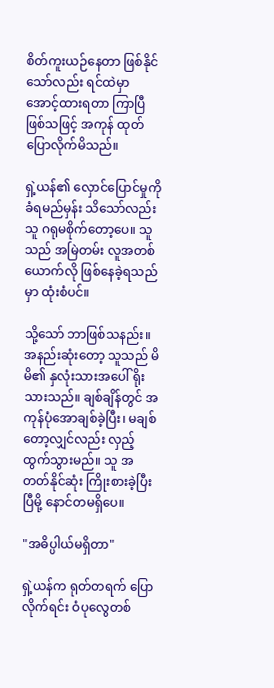စိတ်ကူးယဉ်နေတာ ဖြစ်နိုင်သော်လည်း ရင်ထဲမှာ အောင့်ထားရတာ ကြာပြီဖြစ်သဖြင့် အကုန် ထုတ်ပြောလိုက်မိသည်။

ရှဲ့ယန်၏ လှောင်ပြောင်မှုကို ခံရမည်မှန်း သိသော်လည်း သူ ဂရုမစိုက်တော့ပေ။ သူသည် အမြဲတမ်း လူအတစ်ယောက်လို ဖြစ်နေခဲ့ရသည်မှာ ထုံးစံပင်။

သို့သော် ဘာဖြစ်သနည်း။ အနည်းဆုံးတော့ သူသည် မိမိ၏ နှလုံးသားအပေါ် ရိုးသားသည်။ ချစ်ချိန်တွင် အကုန်ပုံအောချစ်ခဲ့ပြီး၊ မချစ်တော့လျှင်လည်း လှည့်ထွက်သွားမည်။ သူ အတတ်နိုင်ဆုံး ကြိုးစားခဲ့ပြီးပြီမို့ နောင်တမရှိပေ။

"အဓိပ္ပါယ်မရှိတာ"

ရှဲ့ယန်က ရုတ်တရက် ပြောလိုက်ရင်း ဝံပုလွေတစ်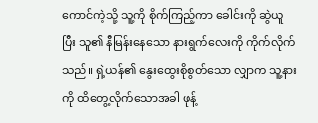ကောင်ကဲ့သို့ သူ့ကို စိုက်ကြည့်ကာ ခေါင်းကို ဆွဲယူပြီး သူ၏ နီမြန်းနေသော နားရွက်လေးကို ကိုက်လိုက်သည်။ ရှဲ့ယန်၏ နွေးထွေးစိုစွတ်သော လျှာက သူ့နားကို ထိတွေ့လိုက်သောအခါ ဖုန့်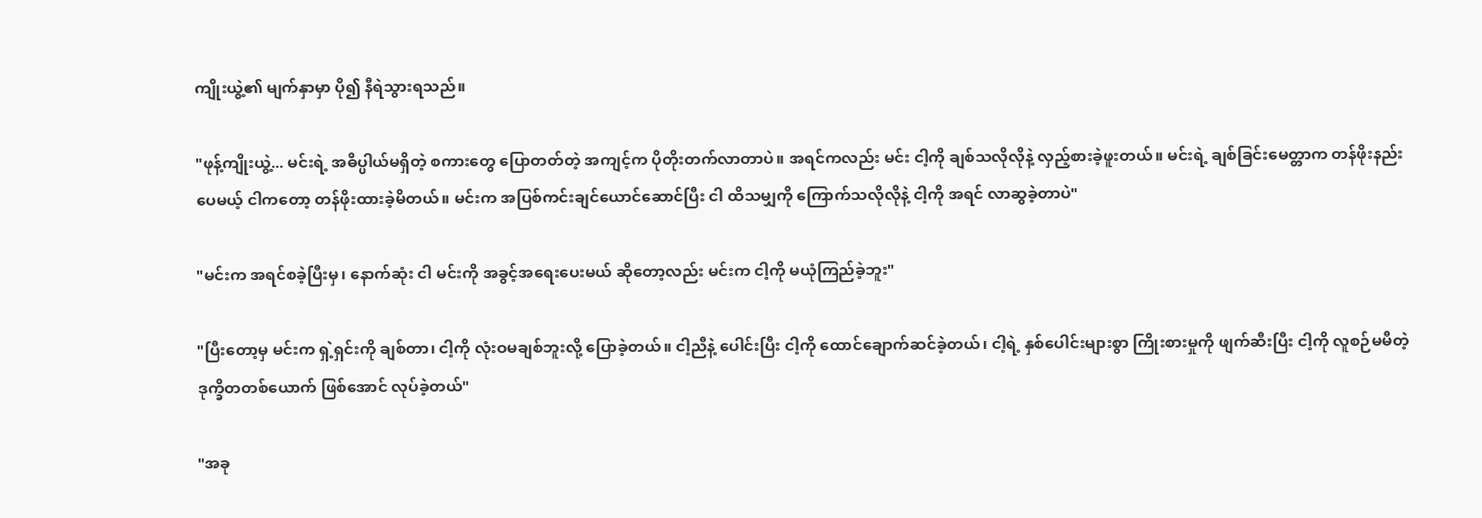ကျိုးယွဲ့၏ မျက်နှာမှာ ပို၍ နီရဲသွားရသည်။

"ဖုန့်ကျိုးယွဲ့... မင်းရဲ့ အဓိပ္ပါယ်မရှိတဲ့ စကားတွေ ပြောတတ်တဲ့ အကျင့်က ပိုတိုးတက်လာတာပဲ။ အရင်ကလည်း မင်း ငါ့ကို ချစ်သလိုလိုနဲ့ လှည့်စားခဲ့ဖူးတယ်။ မင်းရဲ့ ချစ်ခြင်းမေတ္တာက တန်ဖိုးနည်းပေမယ့် ငါကတော့ တန်ဖိုးထားခဲ့မိတယ်။ မင်းက အပြစ်ကင်းချင်ယောင်ဆောင်ပြီး ငါ ထိသမျှကို ကြောက်သလိုလိုနဲ့ ငါ့ကို အရင် လာဆွခဲ့တာပဲ"

"မင်းက အရင်စခဲ့ပြီးမှ၊ နောက်ဆုံး ငါ မင်းကို အခွင့်အရေးပေးမယ် ဆိုတော့လည်း မင်းက ငါ့ကို မယုံကြည်ခဲ့ဘူး"

"ပြီးတော့မှ မင်းက ရှဲ့ရှင်းကို ချစ်တာ၊ ငါ့ကို လုံးဝမချစ်ဘူးလို့ ပြောခဲ့တယ်။ ငါ့ညီနဲ့ ပေါင်းပြီး ငါ့ကို ထောင်ချောက်ဆင်ခဲ့တယ်၊ ငါ့ရဲ့ နှစ်ပေါင်းများစွာ ကြိုးစားမှုကို ဖျက်ဆီးပြီး ငါ့ကို လူစဉ်မမီတဲ့ ဒုက္ခိတတစ်ယောက် ဖြစ်အောင် လုပ်ခဲ့တယ်"

"အခု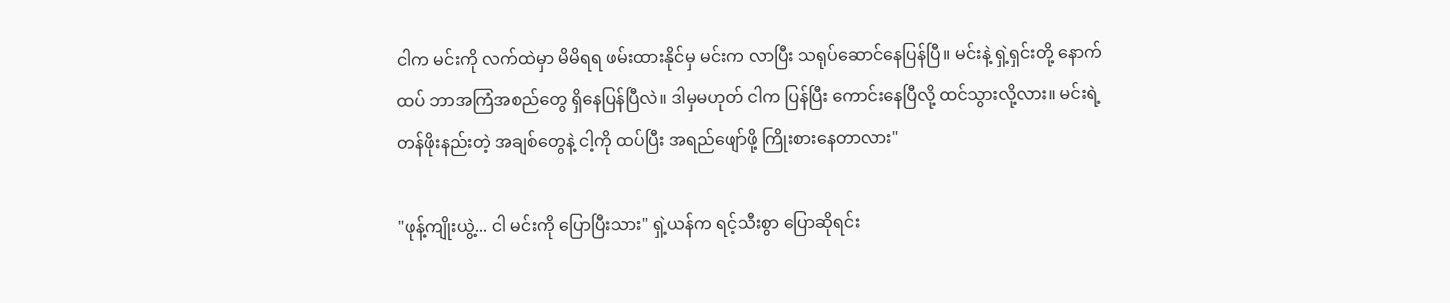ငါက မင်းကို လက်ထဲမှာ မိမိရရ ဖမ်းထားနိုင်မှ မင်းက လာပြီး သရုပ်ဆောင်နေပြန်ပြီ။ မင်းနဲ့ ရှဲ့ရှင်းတို့ နောက်ထပ် ဘာအကြံအစည်တွေ ရှိနေပြန်ပြီလဲ။ ဒါမှမဟုတ် ငါက ပြန်ပြီး ကောင်းနေပြီလို့ ထင်သွားလို့လား။ မင်းရဲ့ တန်ဖိုးနည်းတဲ့ အချစ်တွေနဲ့ ငါ့ကို ထပ်ပြီး အရည်ဖျော်ဖို့ ကြိုးစားနေတာလား"

"ဖုန့်ကျိုးယွဲ့... ငါ မင်းကို ပြောပြီးသား" ရှဲ့ယန်က ရင့်သီးစွာ ပြောဆိုရင်း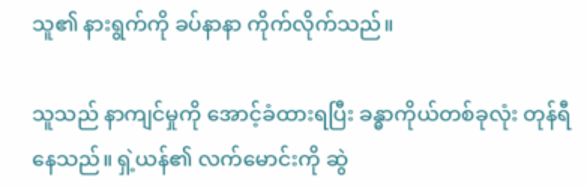သူ၏ နားရွက်ကို ခပ်နာနာ ကိုက်လိုက်သည်။

သူသည် နာကျင်မှုကို အောင့်ခံထားရပြီး ခန္ဓာကိုယ်တစ်ခုလုံး တုန်ရီနေသည်။ ရှဲ့ယန်၏ လက်မောင်းကို ဆွဲ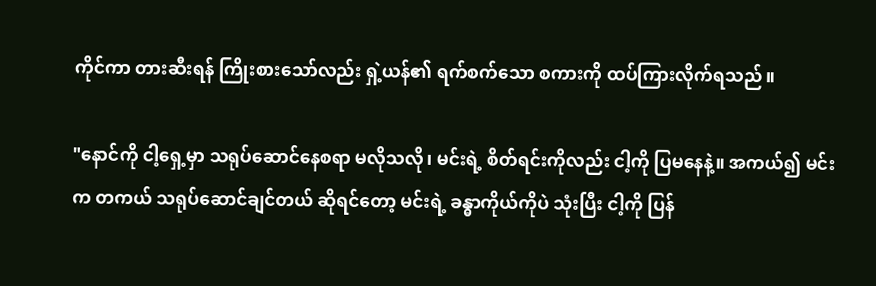ကိုင်ကာ တားဆီးရန် ကြိုးစားသော်လည်း ရှဲ့ယန်၏ ရက်စက်သော စကားကို ထပ်ကြားလိုက်ရသည်။

"နောင်ကို ငါ့ရှေ့မှာ သရုပ်ဆောင်နေစရာ မလိုသလို၊ မင်းရဲ့ စိတ်ရင်းကိုလည်း ငါ့ကို ပြမနေနဲ့။ အကယ်၍ မင်းက တကယ် သရုပ်ဆောင်ချင်တယ် ဆိုရင်တော့ မင်းရဲ့ ခန္ဓာကိုယ်ကိုပဲ သုံးပြီး ငါ့ကို ပြန်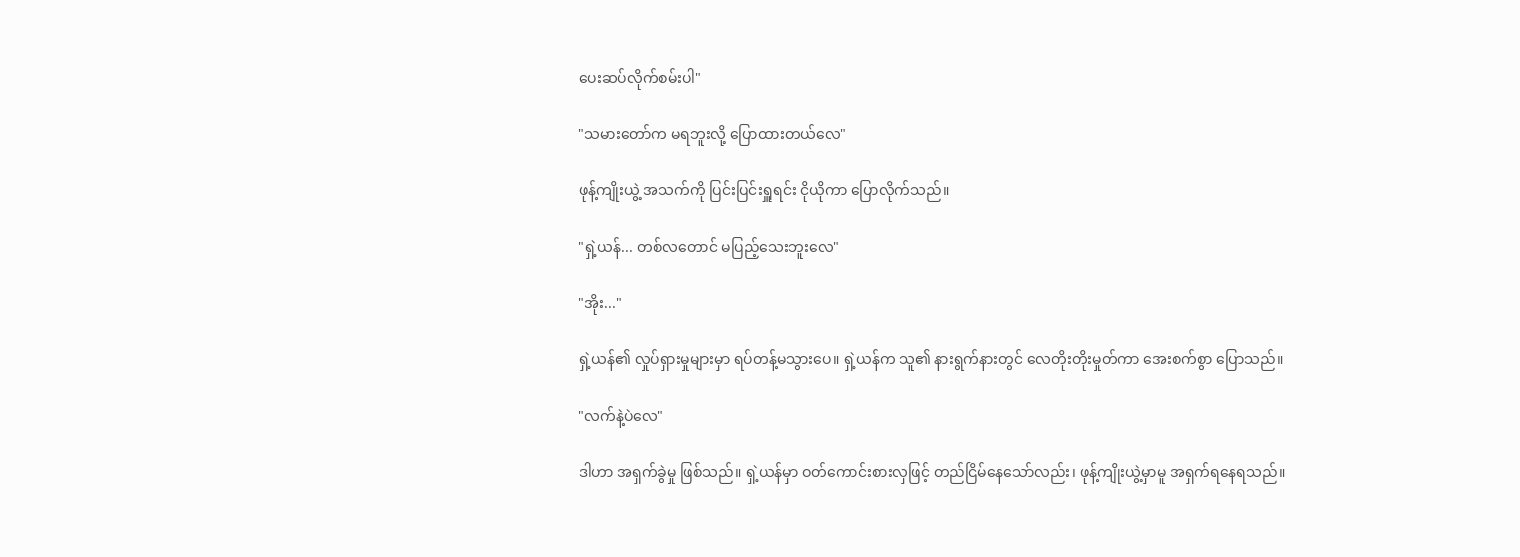ပေးဆပ်လိုက်စမ်းပါ"

"သမားတော်က မရဘူးလို့ ပြောထားတယ်လေ"

ဖုန့်ကျိုးယွဲ့ အသက်ကို ပြင်းပြင်းရှူရင်း ငိုယိုကာ ပြောလိုက်သည်။

"ရှဲ့ယန်... တစ်လတောင် မပြည့်သေးဘူးလေ"

"အိုး..."

ရှဲ့ယန်၏ လှုပ်ရှားမှုများမှာ ရပ်တန့်မသွားပေ။ ရှဲ့ယန်က သူ၏ နားရွက်နားတွင် လေတိုးတိုးမှုတ်ကာ အေးစက်စွာ ပြောသည်။

"လက်နဲ့ပဲလေ"

ဒါဟာ အရှက်ခွဲမှု ဖြစ်သည်။ ရှဲ့ယန်မှာ ဝတ်ကောင်းစားလှဖြင့် တည်ငြိမ်နေသော်လည်း၊ ဖုန့်ကျိုးယွဲ့မှာမူ အရှက်ရနေရသည်။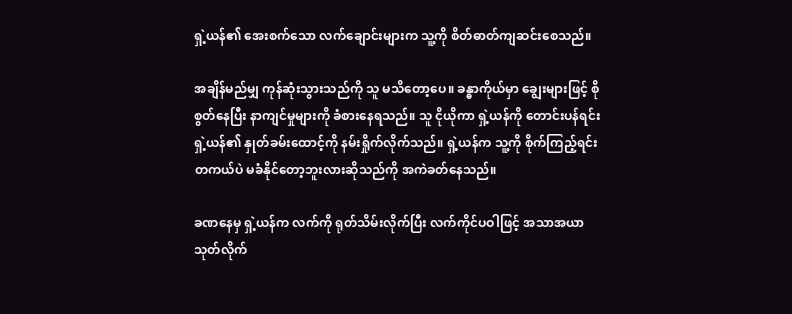ရှဲ့ယန်၏ အေးစက်သော လက်ချောင်းများက သူ့ကို စိတ်ဓာတ်ကျဆင်းစေသည်။

အချိန်မည်မျှ ကုန်ဆုံးသွားသည်ကို သူ မသိတော့ပေ။ ခန္ဓာကိုယ်မှာ ချွေးများဖြင့် စိုစွတ်နေပြီး နာကျင်မှုများကို ခံစားနေရသည်။ သူ ငိုယိုကာ ရှဲ့ယန်ကို တောင်းပန်ရင်း ရှဲ့ယန်၏ နှုတ်ခမ်းထောင့်ကို နမ်းရှိုက်လိုက်သည်။ ရှဲ့ယန်က သူ့ကို စိုက်ကြည့်ရင်း တကယ်ပဲ မခံနိုင်တော့ဘူးလားဆိုသည်ကို အကဲခတ်နေသည်။

ခဏနေမှ ရှဲ့ယန်က လက်ကို ရုတ်သိမ်းလိုက်ပြီး လက်ကိုင်ပဝါဖြင့် အသာအယာ သုတ်လိုက်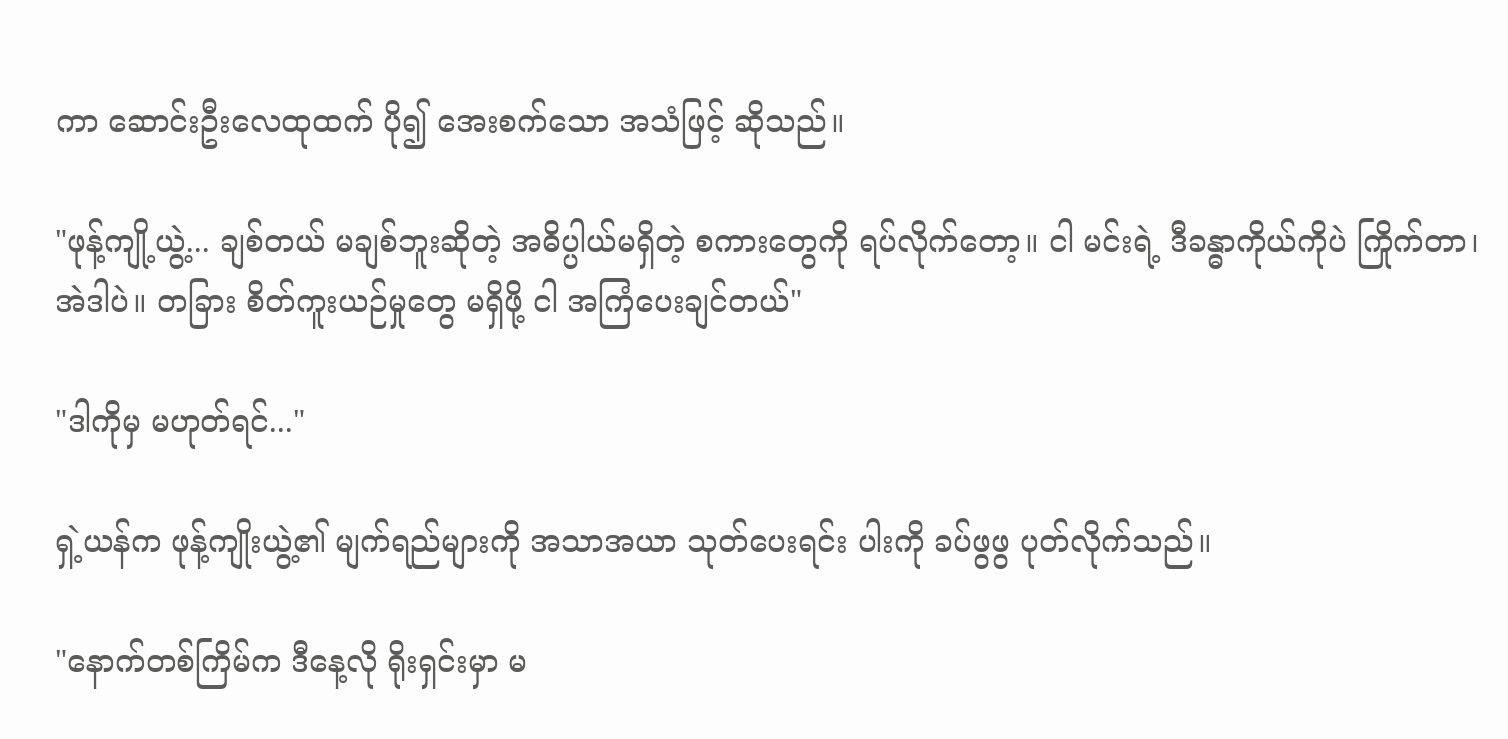ကာ ဆောင်းဦးလေထုထက် ပို၍ အေးစက်သော အသံဖြင့် ဆိုသည်။

"ဖုန့်ကျို့ယွဲ့... ချစ်တယ် မချစ်ဘူးဆိုတဲ့ အဓိပ္ပါယ်မရှိတဲ့ စကားတွေကို ရပ်လိုက်တော့။ ငါ မင်းရဲ့ ဒီခန္ဓာကိုယ်ကိုပဲ ကြိုက်တာ၊ အဲဒါပဲ။ တခြား စိတ်ကူးယဉ်မှုတွေ မရှိဖို့ ငါ အကြံပေးချင်တယ်"

"ဒါကိုမှ မဟုတ်ရင်..."

ရှဲ့ယန်က ဖုန့်ကျိုးယွဲ့၏ မျက်ရည်များကို အသာအယာ သုတ်ပေးရင်း ပါးကို ခပ်ဖွဖွ ပုတ်လိုက်သည်။

"နောက်တစ်ကြိမ်က ဒီနေ့လို ရိုးရှင်းမှာ မ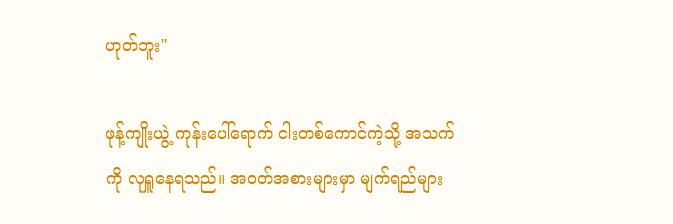ဟုတ်ဘူး"

ဖုန့်ကျိုးယွဲ့ ကုန်းပေါ်ရောက် ငါးတစ်ကောင်ကဲ့သို့ အသက်ကို လုရှူနေရသည်။ အဝတ်အစားများမှာ မျက်ရည်များ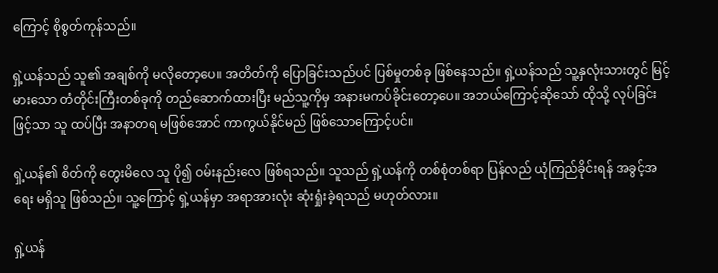ကြောင့် စိုစွတ်ကုန်သည်။

ရှဲ့ယန်သည် သူ၏ အချစ်ကို မလိုတော့ပေ။ အတိတ်ကို ပြောခြင်းသည်ပင် ပြစ်မှုတစ်ခု ဖြစ်နေသည်။ ရှဲ့ယန်သည် သူ့နှလုံးသားတွင် မြင့်မားသော တံတိုင်းကြီးတစ်ခုကို တည်ဆောက်ထားပြီး မည်သူ့ကိုမှ အနားမကပ်ခိုင်းတော့ပေ။ အဘယ်ကြောင့်ဆိုသော် ထိုသို့ လုပ်ခြင်းဖြင့်သာ သူ ထပ်ပြီး အနာတရ မဖြစ်အောင် ကာကွယ်နိုင်မည် ဖြစ်သောကြောင့်ပင်။

ရှဲ့ယန်၏ စိတ်ကို တွေးမိလေ သူ ပို၍ ဝမ်းနည်းလေ ဖြစ်ရသည်။ သူသည် ရှဲ့ယန်ကို တစ်စုံတစ်ရာ ပြန်လည် ယုံကြည်ခိုင်းရန် အခွင့်အရေး မရှိသူ ဖြစ်သည်။ သူ့ကြောင့် ရှဲ့ယန်မှာ အရာအားလုံး ဆုံးရှုံးခဲ့ရသည် မဟုတ်လား။

ရှဲ့ယန်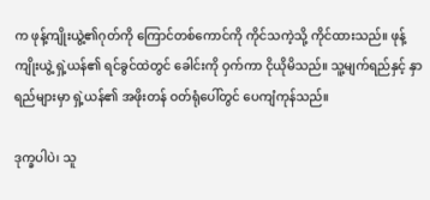က ဖုန့်ကျိုးယွဲ့၏ဂုတ်ကို ကြောင်တစ်ကောင်ကို ကိုင်သကဲ့သို့ ကိုင်ထားသည်။ ဖုန့်ကျိုးယွဲ့ ရှဲ့ယန်၏ ရင်ခွင်ထဲတွင် ခေါင်းကို ဝှက်ကာ ငိုယိုမိသည်။ သူ့မျက်ရည်နှင့် နှာရည်များမှာ ရှဲ့ယန်၏ အဖိုးတန် ဝတ်ရုံပေါ်တွင် ပေကျံကုန်သည်။

ဒုက္ခပါပဲ၊ သူ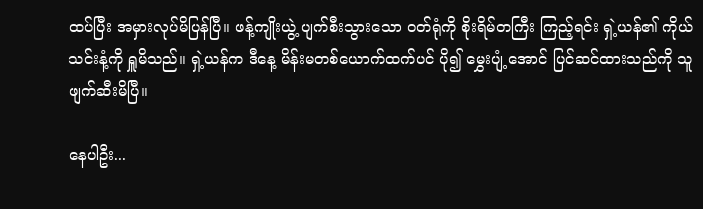ထပ်ပြီး အမှားလုပ်မိပြန်ပြီ။ ဖန့်ကျိုးယွဲ့ ပျက်စီးသွားသော ဝတ်ရုံကို စိုးရိမ်တကြီး ကြည့်ရင်း ရှဲ့ယန်၏ ကိုယ်သင်းနံ့ကို ရှူမိသည်။ ရှဲ့ယန်က ဒီနေ့ မိန်းမတစ်ယောက်ထက်ပင် ပို၍ မွှေးပျံ့အောင် ပြင်ဆင်ထားသည်ကို သူ ဖျက်ဆီးမိပြီ။

နေပါဦး...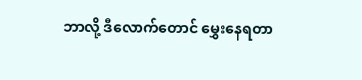ဘာလို့ ဒီလောက်တောင် မွှေးနေရတာ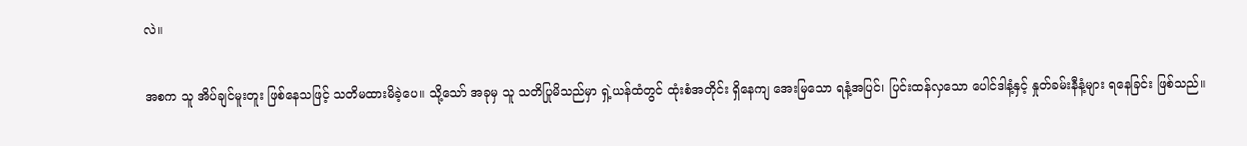လဲ။

အစက သူ အိပ်ချင်မူးတူး ဖြစ်နေသဖြင့် သတိမထားမိခဲ့ပေ။ သို့သော် အခုမှ သူ သတိပြုမိသည်မှာ ရှဲ့ယန်ထံတွင် ထုံးစံအတိုင်း ရှိနေကျ အေးမြသော ရနံ့အပြင်၊ ပြင်းထန်လှသော ပေါင်ဒါနံ့နှင့် နှုတ်ခမ်းနီနံ့များ ရနေခြင်း ဖြစ်သည်။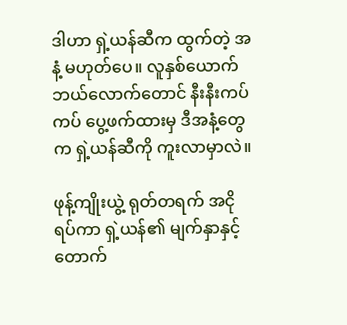ဒါဟာ ရှဲ့ယန်ဆီက ထွက်တဲ့ အနံ့ မဟုတ်ပေ။ လူနှစ်ယောက် ဘယ်လောက်တောင် နီးနီးကပ်ကပ် ပွေ့ဖက်ထားမှ ဒီအနံ့တွေက ရှဲ့ယန်ဆီကို ကူးလာမှာလဲ။

ဖုန့်ကျိုးယွဲ့ ရုတ်တရက် အငိုရပ်ကာ ရှဲ့ယန်၏ မျက်နှာနှင့် တောက်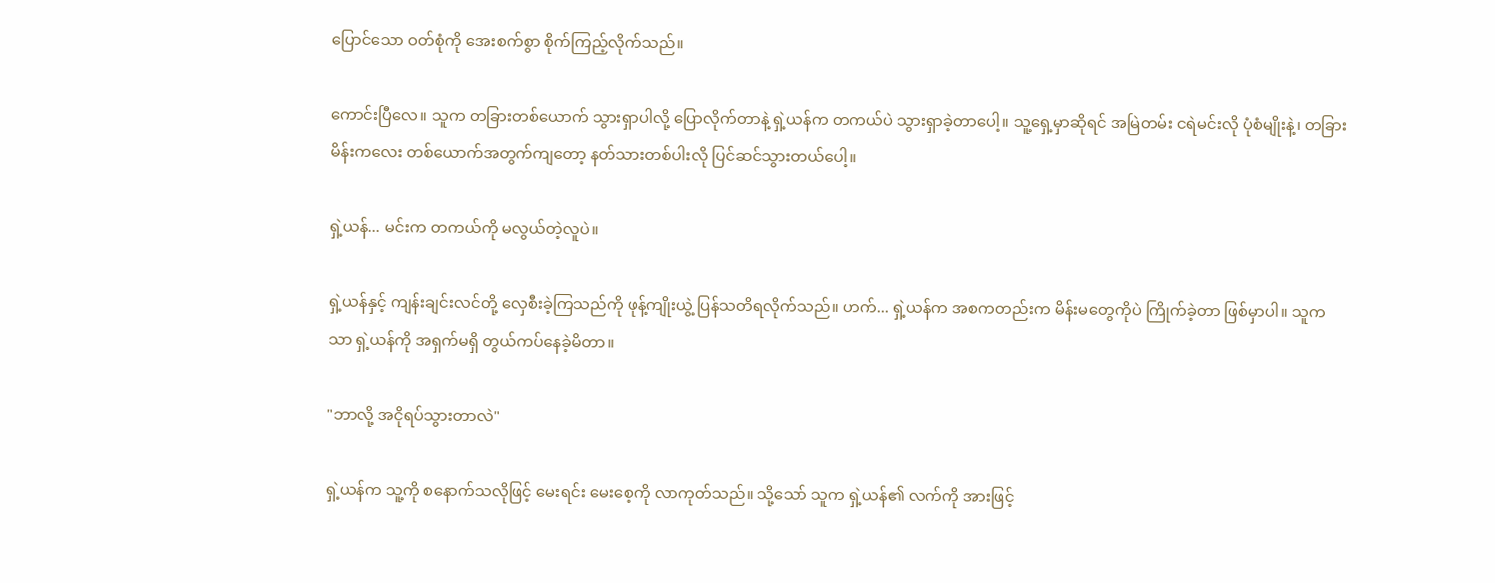ပြောင်သော ဝတ်စုံကို အေးစက်စွာ စိုက်ကြည့်လိုက်သည်။

ကောင်းပြီလေ။ သူက တခြားတစ်ယောက် သွားရှာပါလို့ ပြောလိုက်တာနဲ့ ရှဲ့ယန်က တကယ်ပဲ သွားရှာခဲ့တာပေါ့။ သူ့ရှေ့မှာဆိုရင် အမြဲတမ်း ငရဲမင်းလို ပုံစံမျိုးနဲ့၊ တခြား မိန်းကလေး တစ်ယောက်အတွက်ကျတော့ နတ်သားတစ်ပါးလို ပြင်ဆင်သွားတယ်ပေါ့။

ရှဲ့ယန်... မင်းက တကယ်ကို မလွယ်တဲ့လူပဲ။

ရှဲ့ယန်နှင့် ကျန်းချင်းလင်တို့ လှေစီးခဲ့ကြသည်ကို ဖုန့်ကျိုးယွဲ့ ပြန်သတိရလိုက်သည်။ ဟက်... ရှဲ့ယန်က အစကတည်းက မိန်းမတွေကိုပဲ ကြိုက်ခဲ့တာ ဖြစ်မှာပါ။ သူကသာ ရှဲ့ယန်ကို အရှက်မရှိ တွယ်ကပ်နေခဲ့မိတာ။

"ဘာလို့ အငိုရပ်သွားတာလဲ"

ရှဲ့ယန်က သူ့ကို စနောက်သလိုဖြင့် မေးရင်း မေးစေ့ကို လာကုတ်သည်။ သို့သော် သူက ရှဲ့ယန်၏ လက်ကို အားဖြင့်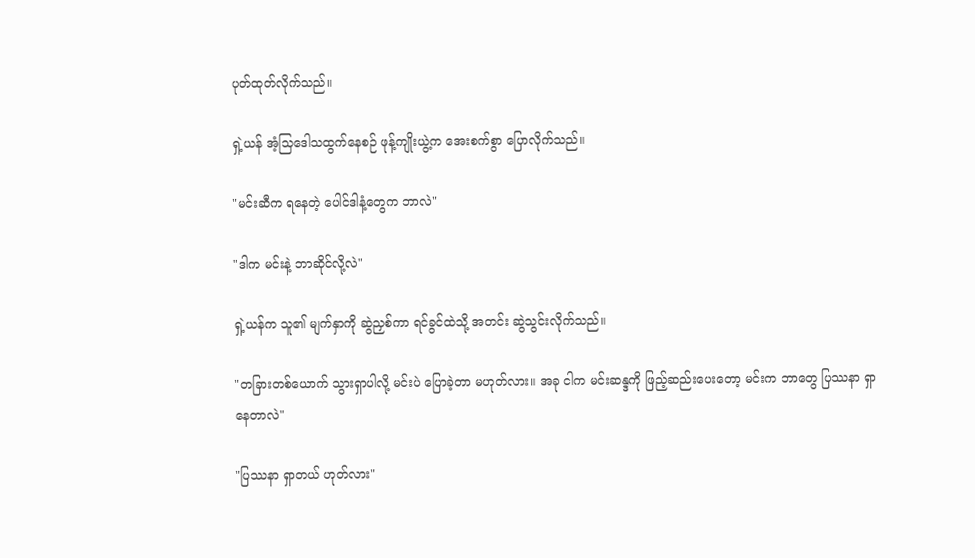ပုတ်ထုတ်လိုက်သည်။

ရှဲ့ယန် အံ့သြဒေါသထွက်နေစဉ် ဖုန့်ကျိုးယွဲ့က အေးစက်စွာ ပြောလိုက်သည်။

"မင်းဆီက ရနေတဲ့ ပေါင်ဒါနံ့တွေက ဘာလဲ"

"ဒါက မင်းနဲ့ ဘာဆိုင်လို့လဲ"

ရှဲ့ယန်က သူ၏ မျက်နှာကို ဆွဲညှစ်ကာ ရင်ခွင်ထဲသို့ အတင်း ဆွဲသွင်းလိုက်သည်။

"တခြားတစ်ယောက် သွားရှာပါလို့ မင်းပဲ ပြောခဲ့တာ မဟုတ်လား။ အခု ငါက မင်းဆန္ဒကို ဖြည့်ဆည်းပေးတော့ မင်းက ဘာတွေ ပြဿနာ ရှာနေတာလဲ"

"ပြဿနာ ရှာတယ် ဟုတ်လား"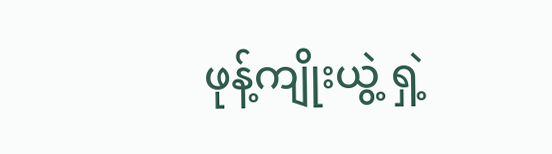ဖုန့်ကျိုးယွဲ့ ရှဲ့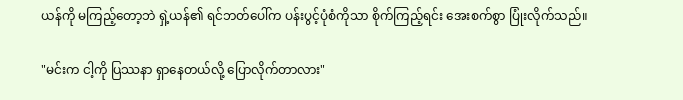ယန်ကို မကြည့်တော့ဘဲ ရှဲ့ယန်၏ ရင်ဘတ်ပေါ်က ပန်းပွင့်ပုံစံကိုသာ စိုက်ကြည့်ရင်း အေးစက်စွာ ပြုံးလိုက်သည်။

"မင်းက ငါ့ကို ပြဿနာ ရှာနေတယ်လို့ ပြောလိုက်တာလား"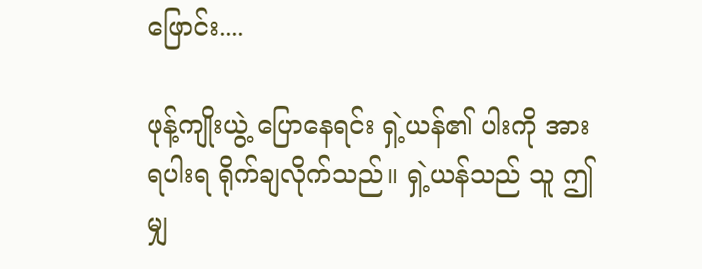ဖြောင်း....

ဖုန့်ကျိုးယွဲ့ ပြောနေရင်း ရှဲ့ယန်၏ ပါးကို အားရပါးရ ရိုက်ချလိုက်သည်။ ရှဲ့ယန်သည် သူ ဤမျှ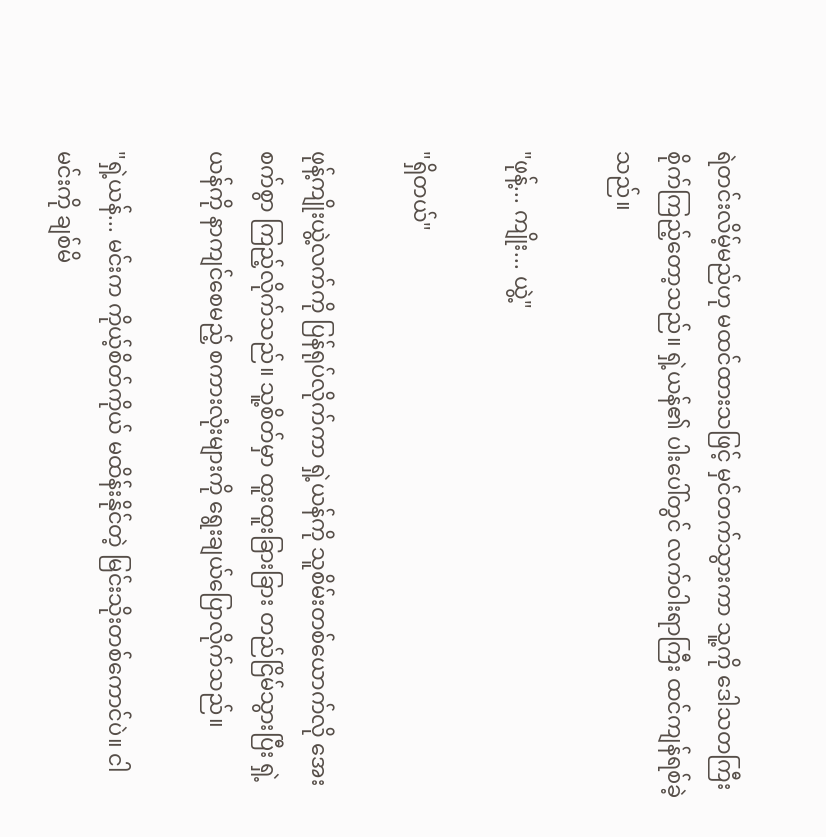ရဲတင်းလိမ့်မည်ဟု မထင်ထားသဖြင့် မှင်တက်သွားကာ သူ့ကို ဒေါသတကြီး စိုက်ကြည့်တော့သည်။ ရှဲ့ယန်၏ ပါးပေါ်တွင် လက်ဝါးရာကြီး ထင်ကျန်ရစ်ခဲ့သည်။

"ဖုန့်... ကျိုး... ယွဲ့"

"ရှိတယ်"

ဖုန့်ကျိုးယွဲ့လက်ကို ပြန်ရုပ်လိုက်ကာ ရှဲ့ယန်ကို သူစိမ်းတစ်ယောက်လို အေးစက်စွာ ကြည့်လိုက်သည်။ သူ့စိတ်မှာ ထူးထူးခြားခြား တည်ငြိမ်သွားပြီး ရှဲ့ယန်ကို နာကျင်စေမည့် စကားလုံးများကို ရွေးချယ်ပြောလိုက်သည်။

"ရှဲ့ယန်... မင်းက ကိုယ့်စိတ်ကိုယ် မထိန်းနိုင်တဲ့ မြင်းသိုးတစ်ကောင်ပဲ။ ငါ မင်းကို ချစ်မိ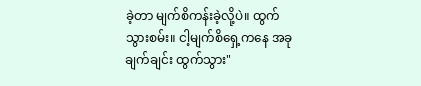ခဲ့တာ မျက်စိကန်းခဲ့လို့ပဲ။ ထွက်သွားစမ်း။ ငါ့မျက်စိရှေ့ကနေ အခုချက်ချင်း ထွက်သွား"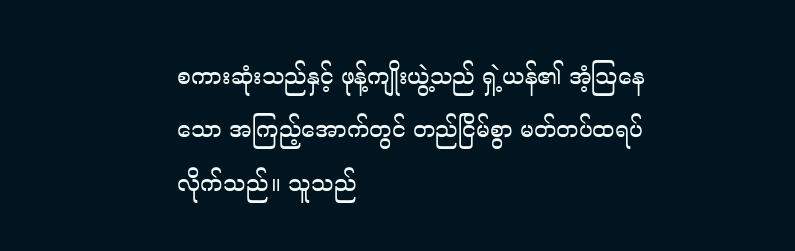စကားဆုံးသည်နှင့် ဖုန့်ကျိုးယွဲ့သည် ရှဲ့ယန်၏ အံ့သြနေသော အကြည့်အောက်တွင် တည်ငြိမ်စွာ မတ်တပ်ထရပ်လိုက်သည်။ သူသည်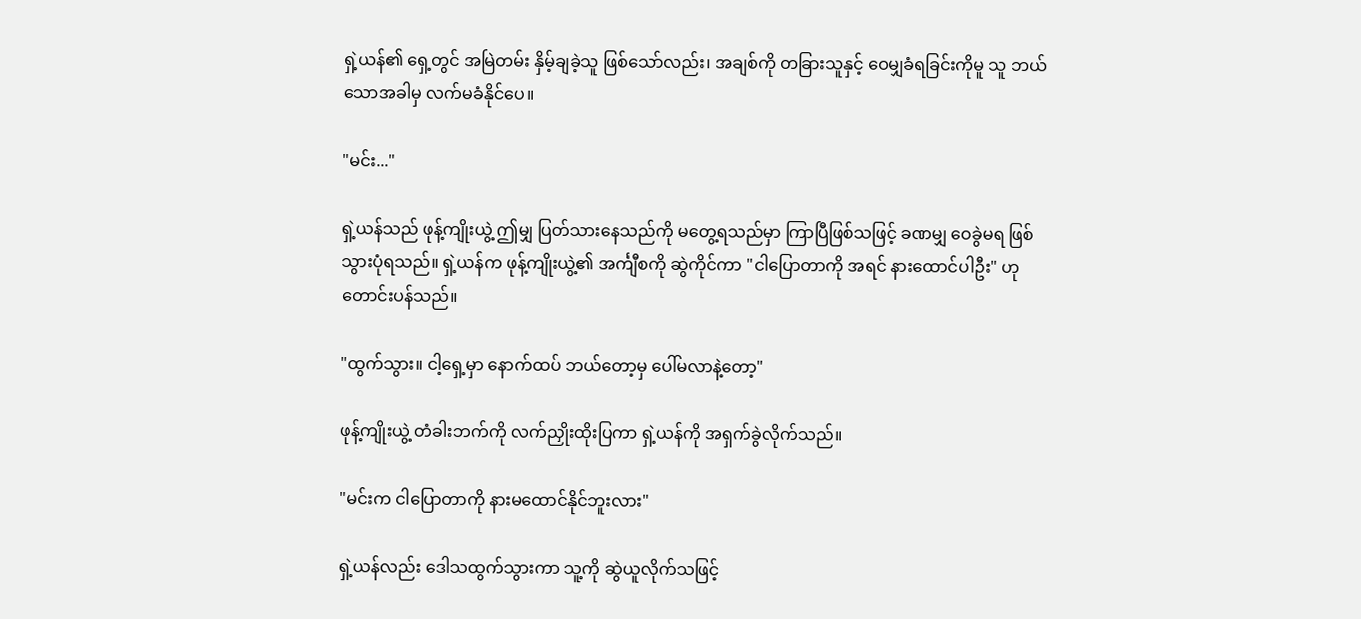ရှဲ့ယန်၏ ရှေ့တွင် အမြဲတမ်း နှိမ့်ချခဲ့သူ ဖြစ်သော်လည်း၊ အချစ်ကို တခြားသူနှင့် ဝေမျှခံရခြင်းကိုမူ သူ ဘယ်သောအခါမှ လက်မခံနိုင်ပေ။

"မင်း..."

ရှဲ့ယန်သည် ဖုန့်ကျိုးယွဲ့ ဤမျှ ပြတ်သားနေသည်ကို မတွေ့ရသည်မှာ ကြာပြီဖြစ်သဖြင့် ခဏမျှ ဝေခွဲမရ ဖြစ်သွားပုံရသည်။ ရှဲ့ယန်က ဖုန့်ကျိုးယွဲ့၏ အင်္ကျီစကို ဆွဲကိုင်ကာ "ငါပြောတာကို အရင် နားထောင်ပါဦး" ဟု တောင်းပန်သည်။

"ထွက်သွား။ ငါ့ရှေ့မှာ နောက်ထပ် ဘယ်တော့မှ ပေါ်မလာနဲ့တော့"

ဖုန့်ကျိုးယွဲ့ တံခါးဘက်ကို လက်ညှိုးထိုးပြကာ ရှဲ့ယန်ကို အရှက်ခွဲလိုက်သည်။

"မင်းက ငါပြောတာကို နားမထောင်နိုင်ဘူးလား"

ရှဲ့ယန်လည်း ဒေါသထွက်သွားကာ သူ့ကို ဆွဲယူလိုက်သဖြင့်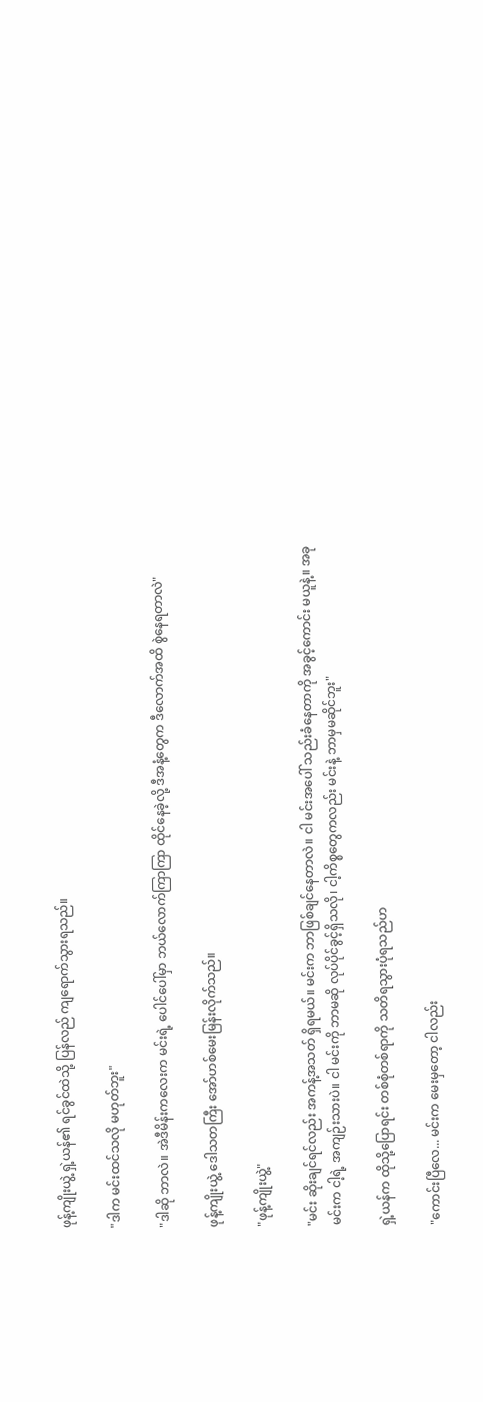ဖုန့်ကျိုးယွဲ့ ရှဲ့ယန်၏ ရင်ခွင်ထဲသို့ ပြန်လည် ကျရောက်သွားရသည်။

"ဒါက မင်းထင်သလို မဟုတ်ဘူး"

"ဒါဆို ဘာလဲ။ အဲဒီမိန်းကလေးက မင်းရဲ့ ပေါင်ပေါ်မှာ ဘယ်လောက်ကြာကြာ ထိုင်နေခဲ့လို့ ဒီအနံ့တွေက ဒီလောက်အထိ စွဲနေရတာလဲ"

ဖုန့်ကျိုးယွဲ့ ဒေါသတကြီး အော်ဟစ်မေးမြန်းလိုက်သည်။

"ဖုန့်ကျိုးယွဲ့"

"မင်း ဆိုးချင်ရင်လည်း အကန့်အသတ် ရှိရမယ်။ မင်းက ဘာဖြစ်ချင်နေတာလဲ။ ငါ မင်းအပေါ် သည်းခံနေတာကို အခွင့်ကောင်း မယူနဲ့။ အခု မင်းက ငါ့ရဲ့ အကျဉ်းသားပဲ။ ငါ မင်းကို ဘာမဆို လုပ်ပိုင်ခွင့်ရှိသလို၊ ငါ့ကိစ္စတွေကလည်း မင်းနဲ့ ဘာမှမဆိုင်ဘူး"

ရှဲ့ယန်က ထိုသို့ပြောရင်း တစ်စုံတစ်ရာကို သတိရသွားပုံရသည်ဟ

"ကောင်းပြီလေ... မင်းက မေးမှတော့ ငါလည်း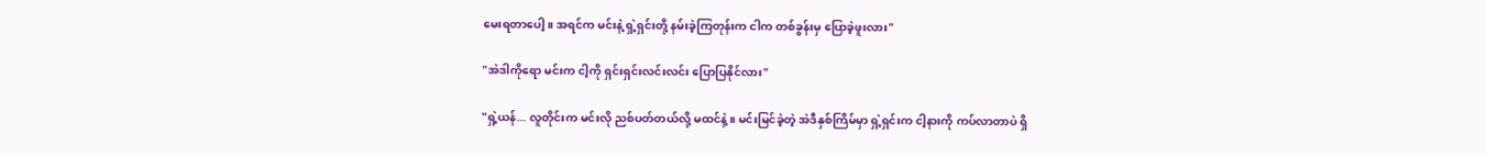မေးရတာပေါ့။ အရင်က မင်းနဲ့ ရှဲ့ရှင်းတို့ နမ်းခဲ့ကြတုန်းက ငါက တစ်ခွန်းမှ ပြောခဲ့ဖူးလား"

"အဲဒါကိုရော မင်းက ငါ့ကို ရှင်းရှင်းလင်းလင်း ပြောပြနိုင်လား"

"ရှဲ့ယန်... လူတိုင်းက မင်းလို ညစ်ပတ်တယ်လို့ မထင်နဲ့။ မင်းမြင်ခဲ့တဲ့ အဲဒီနှစ်ကြိမ်မှာ ရှဲ့ရှင်းက ငါ့နားကို ကပ်လာတာပဲ ရှိ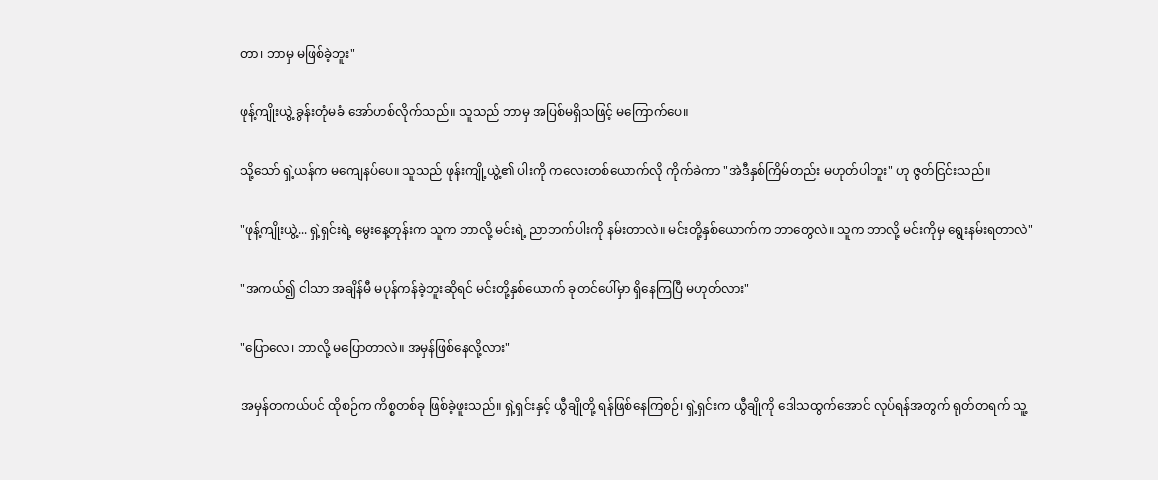တာ၊ ဘာမှ မဖြစ်ခဲ့ဘူး"

ဖုန့်ကျိုးယွဲ့ ခွန်းတုံမခံ အော်ဟစ်လိုက်သည်။ သူသည် ဘာမှ အပြစ်မရှိသဖြင့် မကြောက်ပေ။

သို့သော် ရှဲ့ယန်က မကျေနပ်ပေ။ သူသည် ဖုန်းကျို့ယွဲ့၏ ပါးကို ကလေးတစ်ယောက်လို ကိုက်ခဲကာ "အဲဒီနှစ်ကြိမ်တည်း မဟုတ်ပါဘူး" ဟု ဇွတ်ငြင်းသည်။

"ဖုန့်ကျိုးယွဲ့... ရှဲ့ရှင်းရဲ့ မွေးနေ့တုန်းက သူက ဘာလို့ မင်းရဲ့ ညာဘက်ပါးကို နမ်းတာလဲ။ မင်းတို့နှစ်ယောက်က ဘာတွေလဲ။ သူက ဘာလို့ မင်းကိုမှ ရွေးနမ်းရတာလဲ"

"အကယ်၍ ငါသာ အချိန်မီ မပုန်ကန်ခဲ့ဘူးဆိုရင် မင်းတို့နှစ်ယောက် ခုတင်ပေါ်မှာ ရှိနေကြပြီ မဟုတ်လား"

"ပြောလေ၊ ဘာလို့ မပြောတာလဲ။ အမှန်ဖြစ်နေလို့လား"

အမှန်တကယ်ပင် ထိုစဉ်က ကိစ္စတစ်ခု ဖြစ်ခဲ့ဖူးသည်။ ရှဲ့ရှင်းနှင့် ယွီချိုတို့ ရန်ဖြစ်နေကြစဉ်၊ ရှဲ့ရှင်းက ယွီချိုကို ဒေါသထွက်အောင် လုပ်ရန်အတွက် ရုတ်တရက် သူ့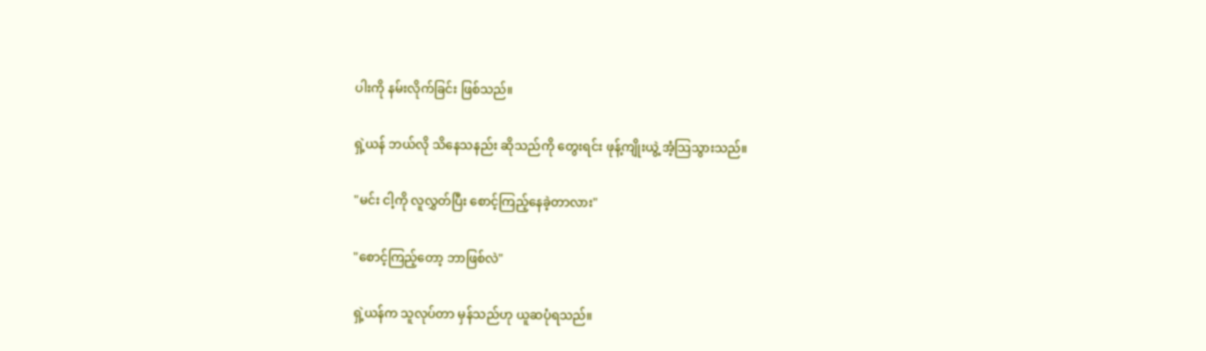ပါးကို နမ်းလိုက်ခြင်း ဖြစ်သည်။

ရှဲ့ယန် ဘယ်လို သိနေသနည်း ဆိုသည်ကို တွေးရင်း ဖုန့်ကျိုးယွဲ့ အံ့သြသွားသည်။

"မင်း ငါ့ကို လူလွှတ်ပြီး စောင့်ကြည့်နေခဲ့တာလား"

"စောင့်ကြည့်တော့ ဘာဖြစ်လဲ"

ရှဲ့ယန်က သူလုပ်တာ မှန်သည်ဟု ယူဆပုံရသည်။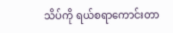သိပ်ကို ရယ်စရာကောင်းတာ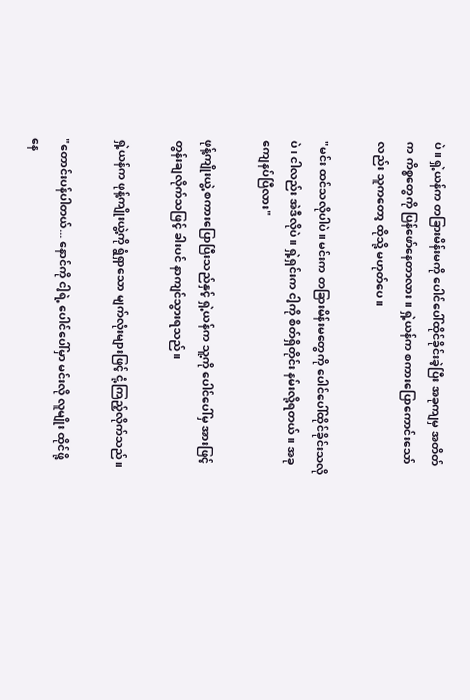ပဲ။ ရှဲ့ယန်က တခြားမိန်းမကို ပေါင်ပေါ်ထိုင်ခိုင်းခဲ့ပြီး အခုကျမှ အတိတ်က ကိစ္စတွေကို ပြန်ဖော်နေတာလား။ ရှဲ့ယန်က စကားပြောကောင်းသော်လည်း သူကတော့ ထိုသို့ မဟုတ်ပေ။

"မင်း ထင်သလိုပါပဲ။ မင်းက တခြားမိန်းမတွေကို ပေါင်ပေါ်ထိုင်ခိုင်းသလိုပဲ၊ ငါလည်း အဲဒီလိုပဲ။ ရှဲ့ရှင်းက ငါ့ကို စိတ်ရှိတိုင်း နမ်းလို့ရတယ်။ အခုကျေနပ်ပြီလား"

ဖုန့်ကျိုးယွဲ့ စကားပြောပြီးသည်နှင့် ရှဲ့ယန်က သူ့ကို ပေါင်ပေါ်မှ အားဖြင့် တွန်းချလိုက်သဖြင့် ခါးပင် နာကျင်သွားရသည်။

ရှဲ့ယန်က ဖုန့်ကျိုးယွဲ့ကို ရွံရှာသော မျက်လုံးများဖြင့် ငုံ့ကြည့်လိုက်သည်။

"တောင်းပန်ပါတယ်... နောင်ကို ငါ့ရဲ့ ပေါင်ပေါ်မှာ မင်းလို လူမျိုး ထိုင်ဖို့ နေ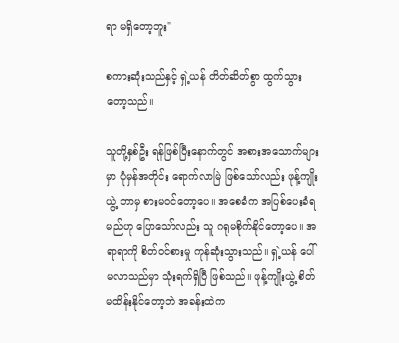ရာ မရှိတော့ဘူး"

စကားဆုံးသည်နှင့် ရှဲ့ယန် တိတ်ဆိတ်စွာ ထွက်သွားတော့သည်။

သူတို့နှစ်ဦး ရန်ဖြစ်ပြီးနောက်တွင် အစားအသောက်များမှာ ပုံမှန်အတိုင်း ရောက်လာမြဲ ဖြစ်သော်လည်း ဖုန့်ကျိုးယွဲ့ ဘာမှ စားမဝင်တော့ပေ။ အစေခံက အပြစ်ပေးခံရမည်ဟု ပြောသော်လည်း သူ ဂရုမစိုက်နိုင်တော့ပေ။ အရာရာကို စိတ်ဝင်စားမှု ကုန်ဆုံးသွားသည်။ ရှဲ့ယန် ပေါ်မလာသည်မှာ သုံးရက်ရှိပြီ ဖြစ်သည်။ ဖုန့်ကျိုးယွဲ့ စိတ်မထိန်းနိုင်တော့ဘဲ အခန်းထဲက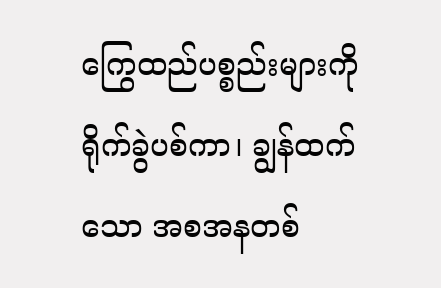ကြွေထည်ပစ္စည်းများကို ရိုက်ခွဲပစ်ကာ၊ ချွန်ထက်သော အစအနတစ်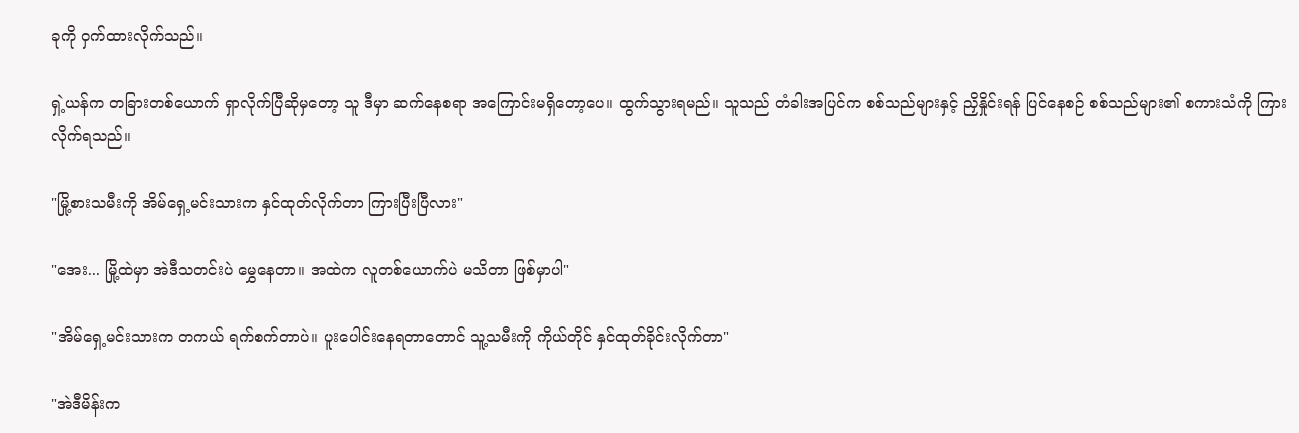ခုကို ဝှက်ထားလိုက်သည်။

ရှဲ့ယန်က တခြားတစ်ယောက် ရှာလိုက်ပြီဆိုမှတော့ သူ ဒီမှာ ဆက်နေစရာ အကြောင်းမရှိတော့ပေ။ ထွက်သွားရမည်။ သူသည် တံခါးအပြင်က စစ်သည်များနှင့် ညှိနှိုင်းရန် ပြင်နေစဉ် စစ်သည်များ၏ စကားသံကို ကြားလိုက်ရသည်။

"မြို့စားသမီးကို အိမ်ရှေ့မင်းသားက နှင်ထုတ်လိုက်တာ ကြားပြီးပြီလား"

"အေး... မြို့ထဲမှာ အဲဒီသတင်းပဲ မွှေနေတာ။ အထဲက လူတစ်ယောက်ပဲ မသိတာ ဖြစ်မှာပါ"

"အိမ်ရှေ့မင်းသားက တကယ် ရက်စက်တာပဲ။ ပူးပေါင်းနေရတာတောင် သူ့သမီးကို ကိုယ်တိုင် နှင်ထုတ်ခိုင်းလိုက်တာ"

"အဲဒီမိန်းက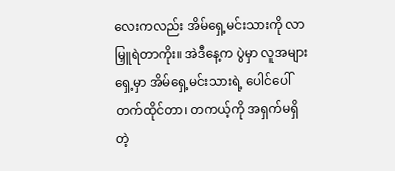လေးကလည်း အိမ်ရှေ့မင်းသားကို လာမြှူရဲတာကိုး။ အဲဒီနေ့က ပွဲမှာ လူအများရှေ့မှာ အိမ်ရှေ့မင်းသားရဲ့ ပေါင်ပေါ် တက်ထိုင်တာ၊ တကယ့်ကို အရှက်မရှိတဲ့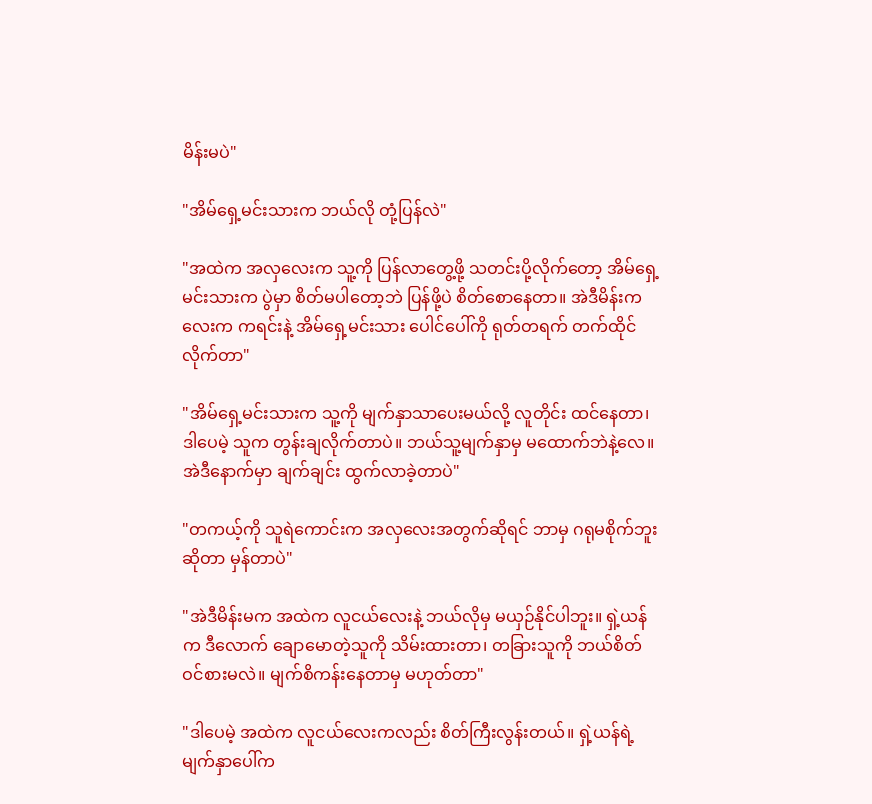မိန်းမပဲ"

"အိမ်ရှေ့မင်းသားက ဘယ်လို တုံ့ပြန်လဲ"

"အထဲက အလှလေးက သူ့ကို ပြန်လာတွေ့ဖို့ သတင်းပို့လိုက်တော့ အိမ်ရှေ့မင်းသားက ပွဲမှာ စိတ်မပါတော့ဘဲ ပြန်ဖို့ပဲ စိတ်စောနေတာ။ အဲဒီမိန်းကလေးက ကရင်းနဲ့ အိမ်ရှေ့မင်းသား ပေါင်ပေါ်ကို ရုတ်တရက် တက်ထိုင်လိုက်တာ"

"အိမ်ရှေ့မင်းသားက သူ့ကို မျက်နှာသာပေးမယ်လို့ လူတိုင်း ထင်နေတာ၊ ဒါပေမဲ့ သူက တွန်းချလိုက်တာပဲ။ ဘယ်သူ့မျက်နှာမှ မထောက်ဘဲနဲ့လေ။ အဲဒီနောက်မှာ ချက်ချင်း ထွက်လာခဲ့တာပဲ"

"တကယ့်ကို သူရဲကောင်းက အလှလေးအတွက်ဆိုရင် ဘာမှ ဂရုမစိုက်ဘူး ဆိုတာ မှန်တာပဲ"

"အဲဒီမိန်းမက အထဲက လူငယ်လေးနဲ့ ဘယ်လိုမှ မယှဉ်နိုင်ပါဘူး။ ရှဲ့ယန်က ဒီလောက် ချောမောတဲ့သူကို သိမ်းထားတာ၊ တခြားသူကို ဘယ်စိတ်ဝင်စားမလဲ။ မျက်စိကန်းနေတာမှ မဟုတ်တာ"

"ဒါပေမဲ့ အထဲက လူငယ်လေးကလည်း စိတ်ကြီးလွန်းတယ်။ ရှဲ့ယန်ရဲ့ မျက်နှာပေါ်က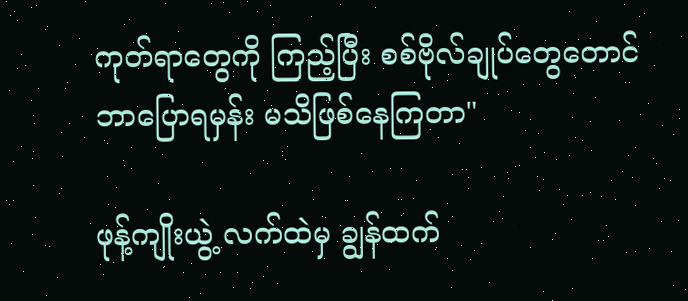ကုတ်ရာတွေကို ကြည့်ပြီး စစ်ဗိုလ်ချုပ်တွေတောင် ဘာပြောရမှန်း မသိဖြစ်နေကြတာ"

ဖုန့်ကျိုးယွဲ့ လက်ထဲမှ ချွန်ထက်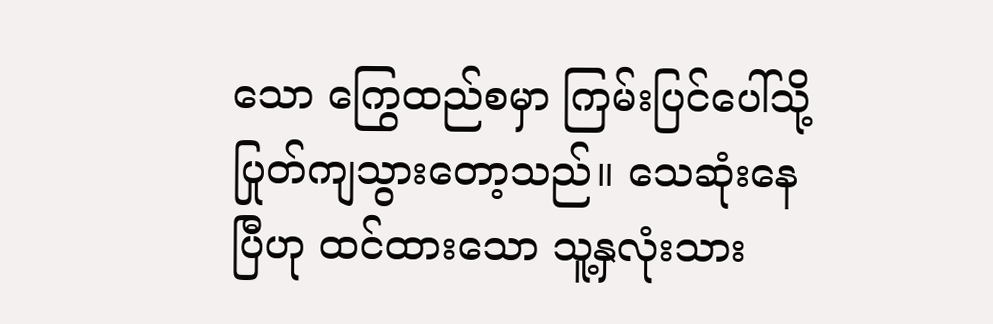သော ကြွေထည်စမှာ ကြမ်းပြင်ပေါ်သို့ ပြုတ်ကျသွားတော့သည်။ သေဆုံးနေပြီဟု ထင်ထားသော သူ့နှလုံးသား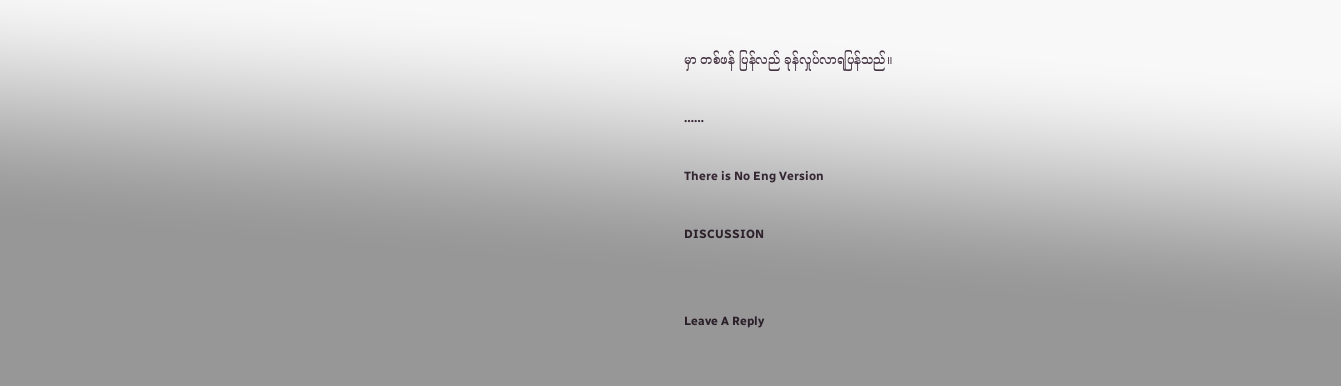မှာ တစ်ဖန် ပြန်လည် ခုန်လှုပ်လာရပြန်သည်။

……

There is No Eng Version

DISCUSSION


Leave A Reply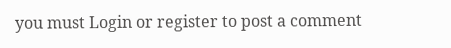you must Login or register to post a comment